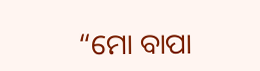“ମୋ ବାପା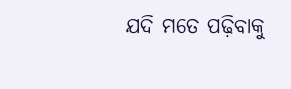ଯଦି ମତେ ପଢ଼ିବାକୁ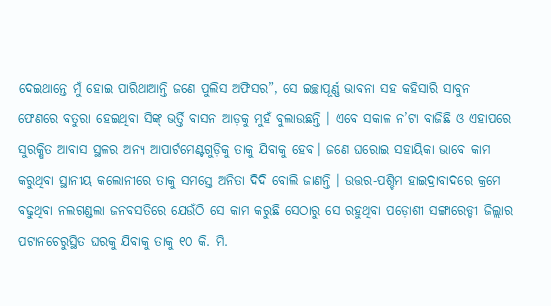ଦେଇଥାନ୍ତେ ମୁଁ ହୋଇ ପାରିଥାଆନ୍ତି ଜଣେ ପୁଲିସ ଅଫିସର”, ସେ ଇଚ୍ଛାପୂର୍ଣ୍ଣ ଭାବନା ସହ କହିସାରି ସାବୁନ ଫେଣରେ ବତୁରା ହେଇଥିବା ସିଙ୍କ୍ ଭର୍ତ୍ତି ବାସନ ଆଡ଼କୁ ମୁହଁ ବୁଲାଉଛନ୍ତି । ଏବେ ସକାଳ ନ’ଟା ବାଜିଛି ଓ ଏହାପରେ ସୁରକ୍ଷିତ ଆବାସ ସ୍ଥଳର ଅନ୍ୟ ଆପାର୍ଟମେଣ୍ଟଗୁଡ଼ିକୁ ତାକୁ ଯିବାକୁ ହେବ। ଜଣେ ଘରୋଇ ସହାୟିକା ଭାବେ କାମ କରୁଥିବା ସ୍ଥାନୀୟ କଲୋନୀରେ ତାକୁ ସମସ୍ତେ ଅନିତା ଦିଦି ବୋଲି ଜାଣନ୍ତି । ଉତ୍ତର-ପଶ୍ଚିମ ହାଇଦ୍ରାବାଦରେ କ୍ରମେ ବଢୁଥିବା ନଲଗଣ୍ଡଲା ଜନବସତିରେ ଯେଉଁଠି ସେ କାମ କରୁଛି ସେଠାରୁ ସେ ରହୁଥିବା ପଡ଼ୋଶୀ ସଙ୍ଗାରେଡ୍ଡୀ ଜିଲ୍ଲାର ପଟାନଚେରୁସ୍ଥିତ ଘରକୁ ଯିବାକୁ ତାକୁ ୧୦ କି. ମି.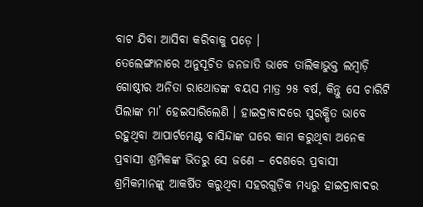ବାଟ ଯିବା ଆସିବା କରିବାକୁ ପଡ଼େ ।
ତେଲେଙ୍ଗାନାରେ ଅନୁସୂଚିତ ଜନଜାତି ଭାବେ ତାଲିକାଭୁକ୍ତ ଲମ୍ବାଡ଼ି ଗୋଷ୍ଠୀର ଅନିତା ରାଥୋଡଙ୍କ ବୟସ ମାତ୍ର ୨୫ ବର୍ଷ, କିନ୍ତୁ ସେ ଚାରିଟି ପିଲାଙ୍କ ମା’ ହେଇସାରିଲେଣି । ହାଇଦ୍ରାବାଦରେ ସୁରକ୍ଷିତ ଭାବେ ରହୁଥିବା ଆପାର୍ଟମେଣ୍ଟ ବାସିନ୍ଦାଙ୍କ ଘରେ କାମ କରୁଥିବା ଅନେକ ପ୍ରବାସୀ ଶ୍ରମିକଙ୍କ ଭିତରୁ ସେ ଜଣେ – ଦେଶରେ ପ୍ରବାସୀ ଶ୍ରମିକମାନଙ୍କୁ ଆକର୍ଷିତ କରୁଥିବା ସହରଗୁଡ଼ିକ ମଧ୍ୟରୁ ହାଇଦ୍ରାବାଦର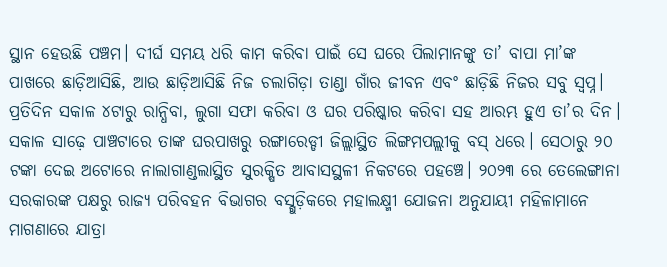ସ୍ଥାନ ହେଉଛି ପଞ୍ଚମ। ଦୀର୍ଘ ସମୟ ଧରି କାମ କରିବା ପାଇଁ ସେ ଘରେ ପିଲାମାନଙ୍କୁ ତା’ ବାପା ମା’ଙ୍କ ପାଖରେ ଛାଡ଼ିଆସିଛି, ଆଉ ଛାଡ଼ିଆସିଛି ନିଜ ଚଲାଗିଡ଼ା ତାଣ୍ଡା ଗାଁର ଜୀବନ ଏବଂ ଛାଡ଼ିଛି ନିଜର ସବୁ ସ୍ଵପ୍ନ।
ପ୍ରତିଦିନ ସକାଳ ୪ଟାରୁ ରାନ୍ଧିବା, ଲୁଗା ସଫା କରିବା ଓ ଘର ପରିଷ୍କାର କରିବା ସହ ଆରମ୍ଭ ହୁଏ ତା’ର ଦିନ। ସକାଳ ସାଢ଼େ ପାଞ୍ଚଟାରେ ତାଙ୍କ ଘରପାଖରୁ ରଙ୍ଗାରେଡ୍ଡୀ ଜିଲ୍ଲାସ୍ଥିତ ଲିଙ୍ଗମପଲ୍ଲୀକୁ ବସ୍ ଧରେ। ସେଠାରୁ ୨୦ ଟଙ୍କା ଦେଇ ଅଟୋରେ ନାଲାଗାଣ୍ଡଲାସ୍ଥିତ ସୁରକ୍ଷିତ ଆବାସସ୍ଥଳୀ ନିକଟରେ ପହଞ୍ଚେ। ୨୦୨୩ ରେ ତେଲେଙ୍ଗାନା ସରକାରଙ୍କ ପକ୍ଷରୁ ରାଜ୍ୟ ପରିବହନ ବିଭାଗର ବସ୍ଗୁଡ଼ିକରେ ମହାଲକ୍ଷ୍ମୀ ଯୋଜନା ଅନୁଯାୟୀ ମହିଳାମାନେ ମାଗଣାରେ ଯାତ୍ରା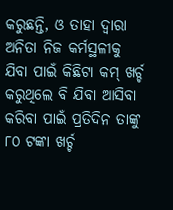କରୁଛନ୍ତି, ଓ ତାହା ଦ୍ଵାରା ଅନିତା ନିଜ କର୍ମସ୍ଥଳୀକୁ ଯିବା ପାଇଁ କିଛିଟା କମ୍ ଖର୍ଚ୍ଚ କରୁଥିଲେ ବି ଯିବା ଆସିବା କରିବା ପାଇଁ ପ୍ରତିଦିନ ତାଙ୍କୁ ୮୦ ଟଙ୍କା ଖର୍ଚ୍ଚ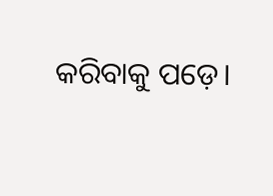କରିବାକୁ ପଡ଼େ।